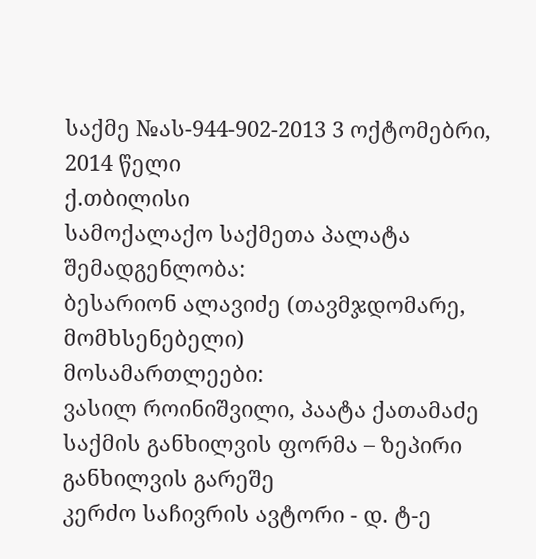საქმე №ას-944-902-2013 3 ოქტომებრი, 2014 წელი
ქ.თბილისი
სამოქალაქო საქმეთა პალატა
შემადგენლობა:
ბესარიონ ალავიძე (თავმჯდომარე, მომხსენებელი)
მოსამართლეები:
ვასილ როინიშვილი, პაატა ქათამაძე
საქმის განხილვის ფორმა – ზეპირი განხილვის გარეშე
კერძო საჩივრის ავტორი - დ. ტ-ე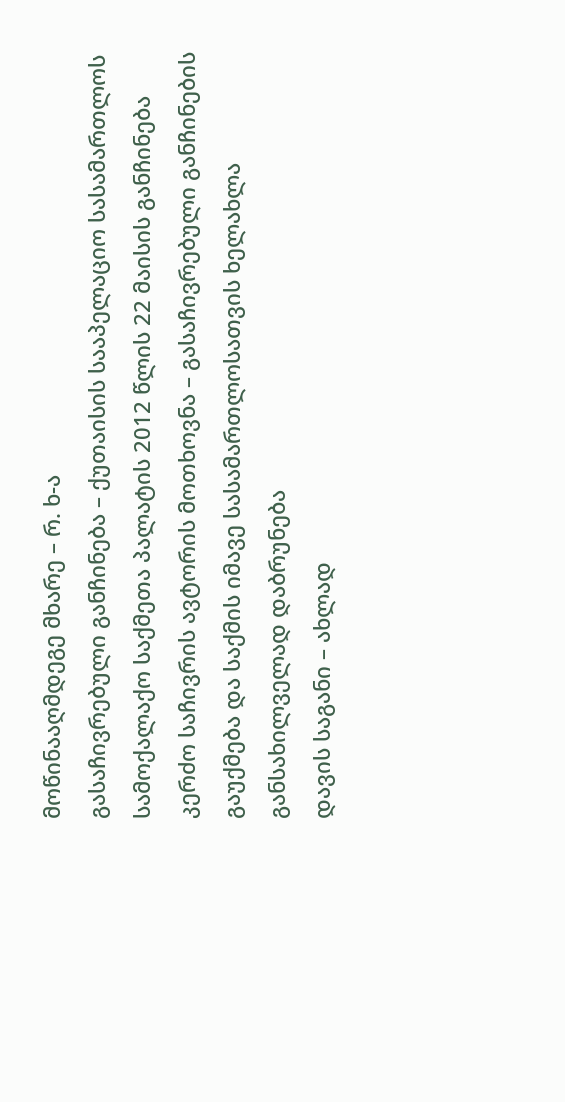მოწინააღმდეგე მხარე – რ. ხ-ა
გასაჩივრებული განჩინება – ქუთაისის სააპელაციო სასამართლოს სამოქალაქო საქმეთა პალატის 2012 წლის 22 მაისის განჩინება
კერძო საჩივრის ავტორის მოთხოვნა – გასაჩივრებული განჩინების გაუქმება და საქმის იმავე სასამართლოსათვის ხელახლა განსახილველად დაბრუნება
დავის საგანი – ახლად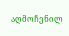აღმოჩენილ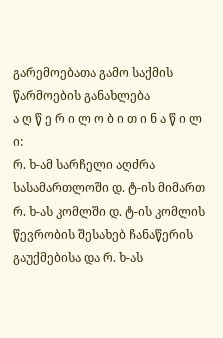გარემოებათა გამო საქმის წარმოების განახლება
ა ღ წ ე რ ი ლ ო ბ ი თ ი ნ ა წ ი ლ ი:
რ. ხ-ამ სარჩელი აღძრა სასამართლოში დ. ტ-ის მიმართ რ. ხ-ას კომლში დ. ტ-ის კომლის წევრობის შესახებ ჩანაწერის გაუქმებისა და რ. ხ-ას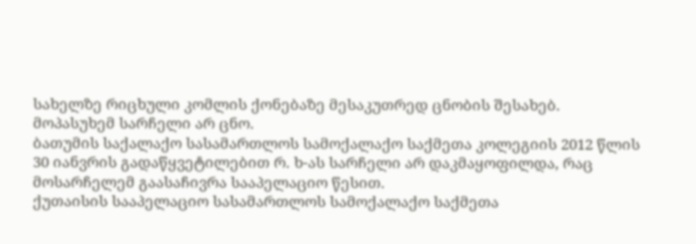სახელზე რიცხული კომლის ქონებაზე მესაკუთრედ ცნობის შესახებ.
მოპასუხემ სარჩელი არ ცნო.
ბათუმის საქალაქო სასამართლოს სამოქალაქო საქმეთა კოლეგიის 2012 წლის 30 იანვრის გადაწყვეტილებით რ. ხ-ას სარჩელი არ დაკმაყოფილდა, რაც მოსარჩელემ გაასაჩივრა სააპელაციო წესით.
ქუთაისის სააპელაციო სასამართლოს სამოქალაქო საქმეთა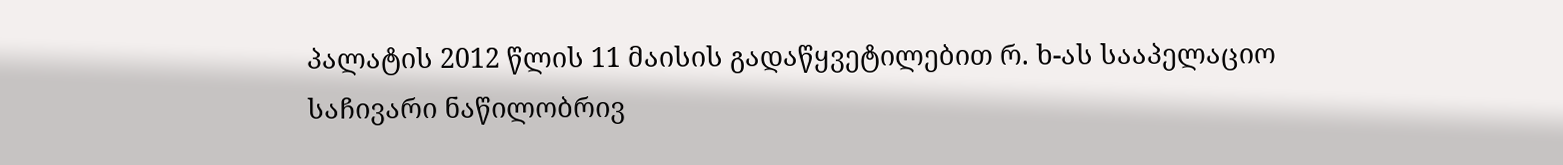პალატის 2012 წლის 11 მაისის გადაწყვეტილებით რ. ხ-ას სააპელაციო საჩივარი ნაწილობრივ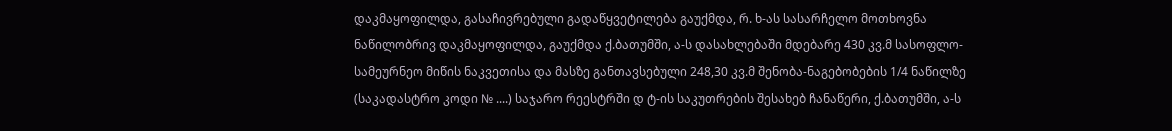დაკმაყოფილდა, გასაჩივრებული გადაწყვეტილება გაუქმდა, რ. ხ-ას სასარჩელო მოთხოვნა ნაწილობრივ დაკმაყოფილდა, გაუქმდა ქ.ბათუმში, ა-ს დასახლებაში მდებარე 430 კვ.მ სასოფლო-სამეურნეო მიწის ნაკვეთისა და მასზე განთავსებული 248,30 კვ.მ შენობა-ნაგებობების 1/4 ნაწილზე (საკადასტრო კოდი № ....) საჯარო რეესტრში დ ტ-ის საკუთრების შესახებ ჩანაწერი, ქ.ბათუმში, ა-ს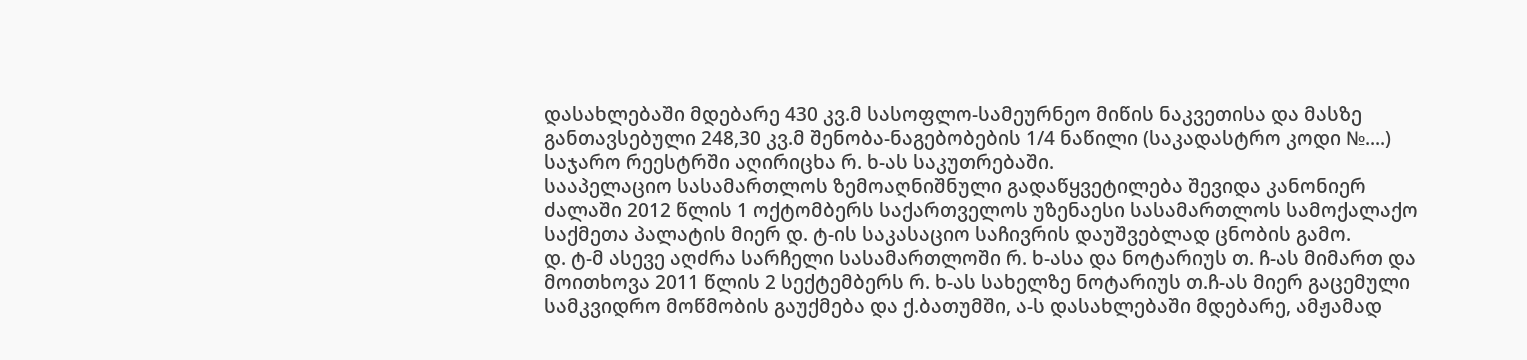დასახლებაში მდებარე 430 კვ.მ სასოფლო-სამეურნეო მიწის ნაკვეთისა და მასზე განთავსებული 248,30 კვ.მ შენობა-ნაგებობების 1/4 ნაწილი (საკადასტრო კოდი №....) საჯარო რეესტრში აღირიცხა რ. ხ-ას საკუთრებაში.
სააპელაციო სასამართლოს ზემოაღნიშნული გადაწყვეტილება შევიდა კანონიერ ძალაში 2012 წლის 1 ოქტომბერს საქართველოს უზენაესი სასამართლოს სამოქალაქო საქმეთა პალატის მიერ დ. ტ-ის საკასაციო საჩივრის დაუშვებლად ცნობის გამო.
დ. ტ-მ ასევე აღძრა სარჩელი სასამართლოში რ. ხ-ასა და ნოტარიუს თ. ჩ-ას მიმართ და მოითხოვა 2011 წლის 2 სექტემბერს რ. ხ-ას სახელზე ნოტარიუს თ.ჩ-ას მიერ გაცემული სამკვიდრო მოწმობის გაუქმება და ქ.ბათუმში, ა-ს დასახლებაში მდებარე, ამჟამად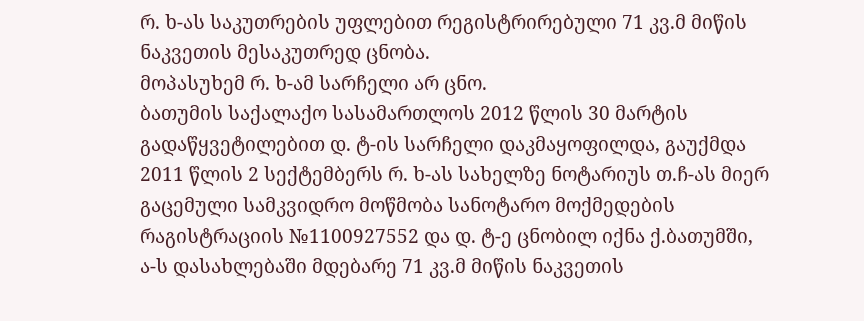რ. ხ-ას საკუთრების უფლებით რეგისტრირებული 71 კვ.მ მიწის ნაკვეთის მესაკუთრედ ცნობა.
მოპასუხემ რ. ხ-ამ სარჩელი არ ცნო.
ბათუმის საქალაქო სასამართლოს 2012 წლის 30 მარტის გადაწყვეტილებით დ. ტ-ის სარჩელი დაკმაყოფილდა, გაუქმდა 2011 წლის 2 სექტემბერს რ. ხ-ას სახელზე ნოტარიუს თ.ჩ-ას მიერ გაცემული სამკვიდრო მოწმობა სანოტარო მოქმედების რაგისტრაციის №1100927552 და დ. ტ-ე ცნობილ იქნა ქ.ბათუმში, ა-ს დასახლებაში მდებარე 71 კვ.მ მიწის ნაკვეთის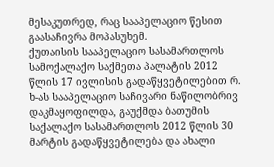მესაკუთრედ, რაც სააპელაციო წესით გაასაჩივრა მოპასუხემ.
ქუთაისის სააპელაციო სასამართლოს სამოქალაქო საქმეთა პალატის 2012 წლის 17 ივლისის გადაწყვეტილებით რ. ხ-ას სააპელაციო საჩივარი ნაწილობრივ დაკმაყოფილდა, გაუქმდა ბათუმის საქალაქო სასამართლოს 2012 წლის 30 მარტის გადაწყვეტილება და ახალი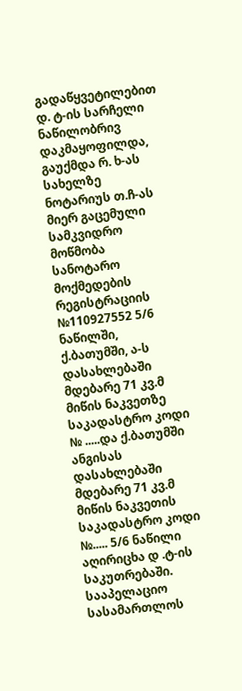გადაწყვეტილებით დ. ტ-ის სარჩელი ნაწილობრივ დაკმაყოფილდა, გაუქმდა რ. ხ-ას სახელზე ნოტარიუს თ.ჩ-ას მიერ გაცემული სამკვიდრო მოწმობა სანოტარო მოქმედების რეგისტრაციის №110927552 5/6 ნაწილში, ქ.ბათუმში, ა-ს დასახლებაში მდებარე 71 კვ.მ მიწის ნაკვეთზე საკადასტრო კოდი № .....და ქ.ბათუმში ანგისას დასახლებაში მდებარე 71 კვ.მ მიწის ნაკვეთის საკადასტრო კოდი №..... 5/6 ნაწილი აღირიცხა დ .ტ-ის საკუთრებაში.
სააპელაციო სასამართლოს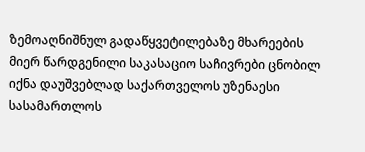ზემოაღნიშნულ გადაწყვეტილებაზე მხარეების მიერ წარდგენილი საკასაციო საჩივრები ცნობილ იქნა დაუშვებლად საქართველოს უზენაესი სასამართლოს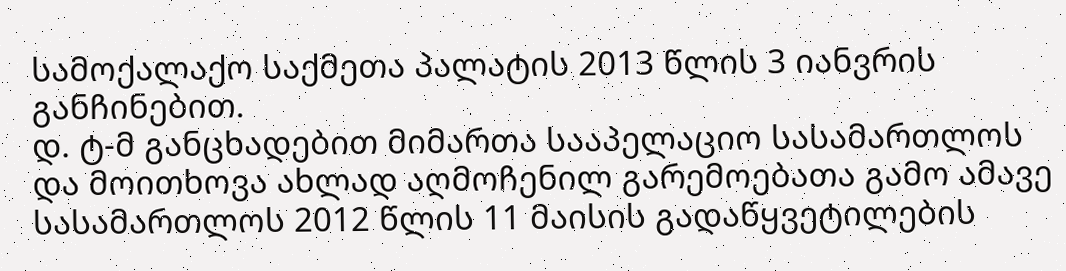სამოქალაქო საქმეთა პალატის 2013 წლის 3 იანვრის განჩინებით.
დ. ტ-მ განცხადებით მიმართა სააპელაციო სასამართლოს და მოითხოვა ახლად აღმოჩენილ გარემოებათა გამო ამავე სასამართლოს 2012 წლის 11 მაისის გადაწყვეტილების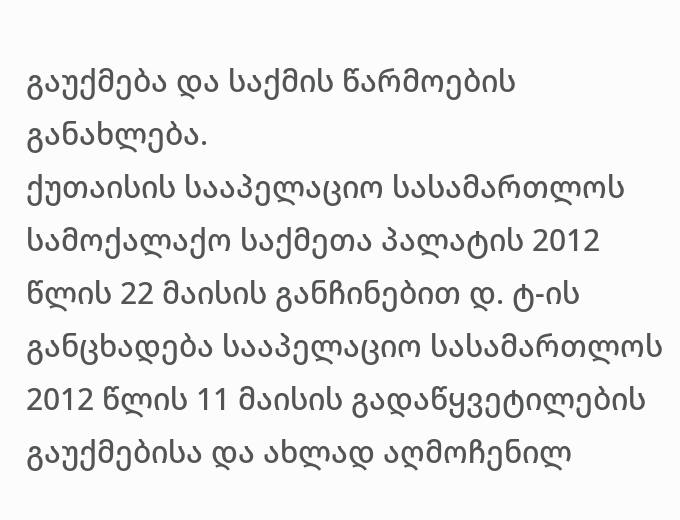გაუქმება და საქმის წარმოების განახლება.
ქუთაისის სააპელაციო სასამართლოს სამოქალაქო საქმეთა პალატის 2012 წლის 22 მაისის განჩინებით დ. ტ-ის განცხადება სააპელაციო სასამართლოს 2012 წლის 11 მაისის გადაწყვეტილების გაუქმებისა და ახლად აღმოჩენილ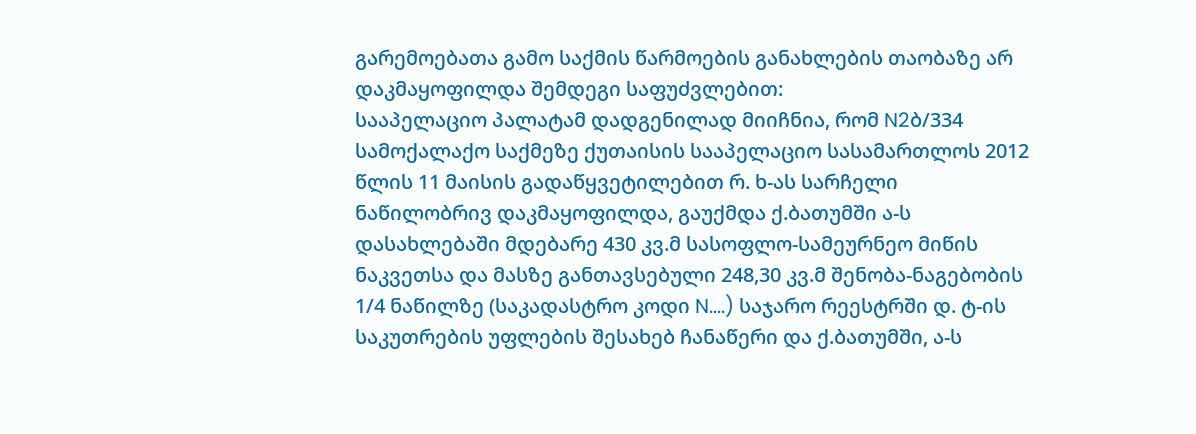გარემოებათა გამო საქმის წარმოების განახლების თაობაზე არ დაკმაყოფილდა შემდეგი საფუძვლებით:
სააპელაციო პალატამ დადგენილად მიიჩნია, რომ N2ბ/334 სამოქალაქო საქმეზე ქუთაისის სააპელაციო სასამართლოს 2012 წლის 11 მაისის გადაწყვეტილებით რ. ხ-ას სარჩელი ნაწილობრივ დაკმაყოფილდა, გაუქმდა ქ.ბათუმში ა-ს დასახლებაში მდებარე 430 კვ.მ სასოფლო-სამეურნეო მიწის ნაკვეთსა და მასზე განთავსებული 248,30 კვ.მ შენობა-ნაგებობის 1/4 ნაწილზე (საკადასტრო კოდი N....) საჯარო რეესტრში დ. ტ-ის საკუთრების უფლების შესახებ ჩანაწერი და ქ.ბათუმში, ა-ს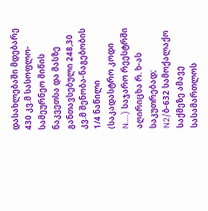დასახლებაში მდებარე 430 კვ.მ სასოფლო-სამეურნეო მიწის ნაკვეთსა და მასზე განთავსებული 248,30 კვ.მ შენობა-ნაგებობის 1/4 ნაწილი (საკადასტრო კოდი N....) საჯარო რეესტრში აღირიცხა რ. ხ-ას საკუთრებად;
N2/ბ-632 სამოქალაქო საქმეზე ამავე სასამართლოს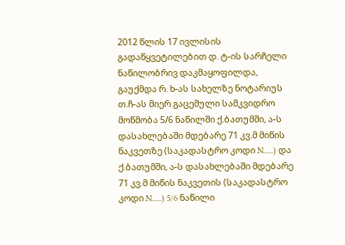2012 წლის 17 ივლისის გადაწყვეტილებით დ. ტ-ის სარჩელი ნაწილობრივ დაკმაყოფილდა, გაუქმდა რ. ხ-ას სახელზე ნოტარიუს თ.ჩ-ას მიერ გაცემული სამკვიდრო მოწმობა 5/6 ნაწილში ქ.ბათუმში, ა-ს დასახლებაში მდებარე 71 კვ.მ მიწის ნაკვეთზე (საკადასტრო კოდი N.....) და ქ.ბათუმში, ა-ს დასახლებაში მდებარე 71 კვ.მ მიწის ნაკვეთის (საკადასტრო კოდი N.....) 5/6 ნაწილი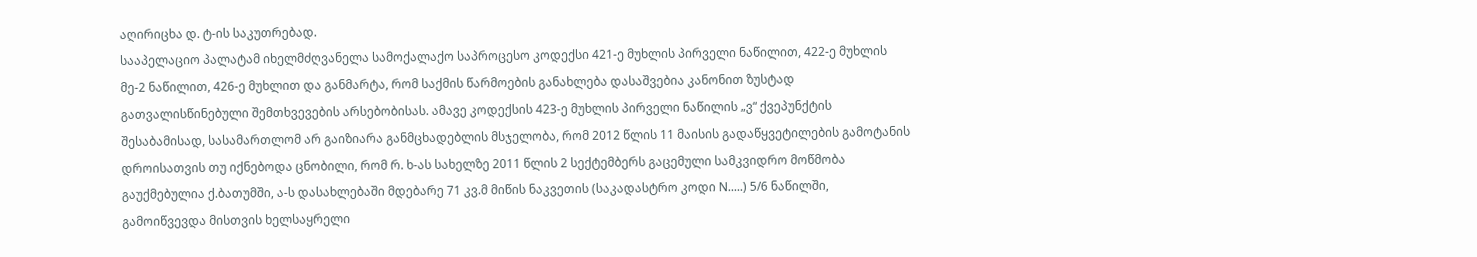აღირიცხა დ. ტ-ის საკუთრებად.
სააპელაციო პალატამ იხელმძღვანელა სამოქალაქო საპროცესო კოდექსი 421-ე მუხლის პირველი ნაწილით, 422-ე მუხლის მე-2 ნაწილით, 426-ე მუხლით და განმარტა, რომ საქმის წარმოების განახლება დასაშვებია კანონით ზუსტად გათვალისწინებული შემთხვევების არსებობისას. ამავე კოდექსის 423-ე მუხლის პირველი ნაწილის „ვ“ ქვეპუნქტის შესაბამისად, სასამართლომ არ გაიზიარა განმცხადებლის მსჯელობა, რომ 2012 წლის 11 მაისის გადაწყვეტილების გამოტანის დროისათვის თუ იქნებოდა ცნობილი, რომ რ. ხ-ას სახელზე 2011 წლის 2 სექტემბერს გაცემული სამკვიდრო მოწმობა გაუქმებულია ქ.ბათუმში, ა-ს დასახლებაში მდებარე 71 კვ.მ მიწის ნაკვეთის (საკადასტრო კოდი N.....) 5/6 ნაწილში, გამოიწვევდა მისთვის ხელსაყრელი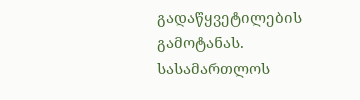გადაწყვეტილების გამოტანას.
სასამართლოს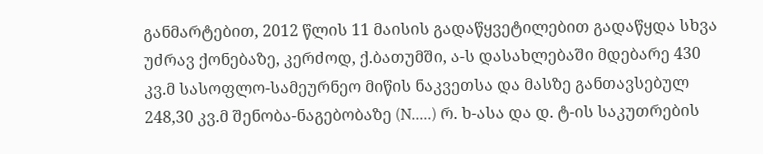განმარტებით, 2012 წლის 11 მაისის გადაწყვეტილებით გადაწყდა სხვა უძრავ ქონებაზე, კერძოდ, ქ.ბათუმში, ა-ს დასახლებაში მდებარე 430 კვ.მ სასოფლო-სამეურნეო მიწის ნაკვეთსა და მასზე განთავსებულ 248,30 კვ.მ შენობა-ნაგებობაზე (N.....) რ. ხ-ასა და დ. ტ-ის საკუთრების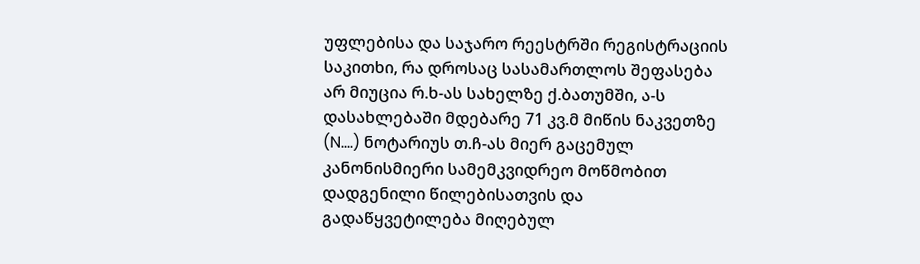უფლებისა და საჯარო რეესტრში რეგისტრაციის საკითხი, რა დროსაც სასამართლოს შეფასება არ მიუცია რ.ხ-ას სახელზე ქ.ბათუმში, ა-ს დასახლებაში მდებარე 71 კვ.მ მიწის ნაკვეთზე (N....) ნოტარიუს თ.ჩ-ას მიერ გაცემულ კანონისმიერი სამემკვიდრეო მოწმობით დადგენილი წილებისათვის და გადაწყვეტილება მიღებულ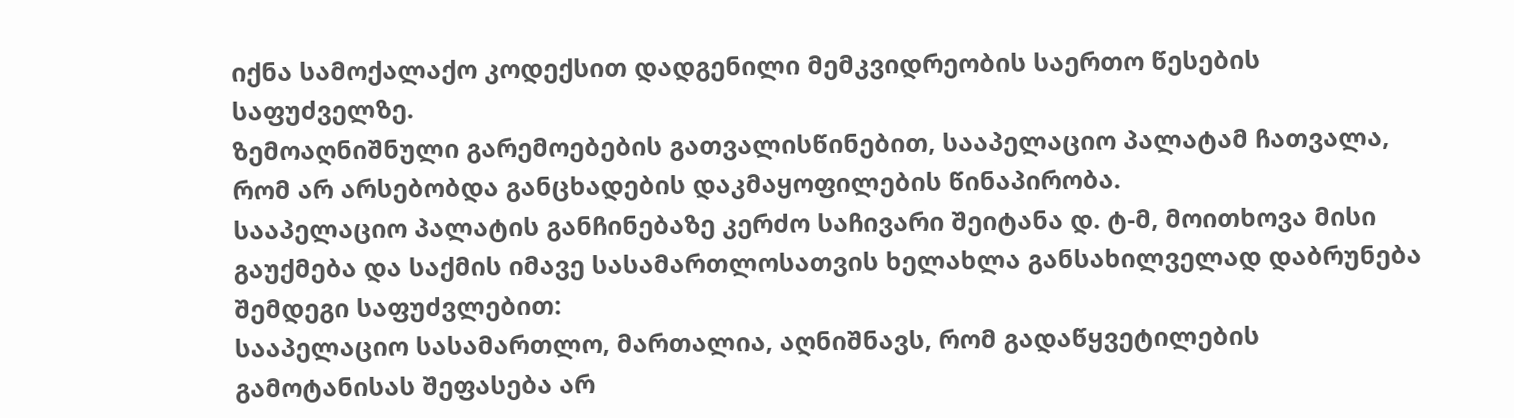იქნა სამოქალაქო კოდექსით დადგენილი მემკვიდრეობის საერთო წესების საფუძველზე.
ზემოაღნიშნული გარემოებების გათვალისწინებით, სააპელაციო პალატამ ჩათვალა, რომ არ არსებობდა განცხადების დაკმაყოფილების წინაპირობა.
სააპელაციო პალატის განჩინებაზე კერძო საჩივარი შეიტანა დ. ტ-მ, მოითხოვა მისი გაუქმება და საქმის იმავე სასამართლოსათვის ხელახლა განსახილველად დაბრუნება შემდეგი საფუძვლებით:
სააპელაციო სასამართლო, მართალია, აღნიშნავს, რომ გადაწყვეტილების გამოტანისას შეფასება არ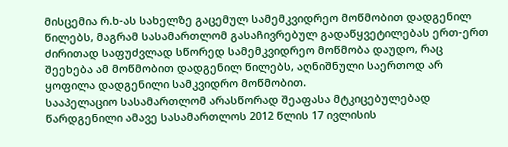მისცემია რ.ხ-ას სახელზე გაცემულ სამემკვიდრეო მოწმობით დადგენილ წილებს, მაგრამ სასამართლომ გასაჩივრებულ გადაწყვეტილებას ერთ-ერთ ძირითად საფუძვლად სწორედ სამემკვიდრეო მოწმობა დაუდო, რაც შეეხება ამ მოწმობით დადგენილ წილებს, აღნიშნული საერთოდ არ ყოფილა დადგენილი სამკვიდრო მოწმობით.
სააპელაციო სასამართლომ არასწორად შეაფასა მტკიცებულებად წარდგენილი ამავე სასამართლოს 2012 წლის 17 ივლისის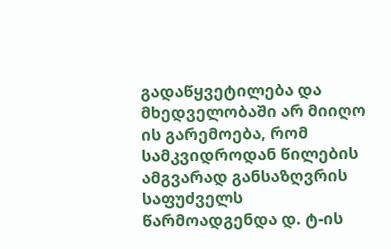გადაწყვეტილება და მხედველობაში არ მიიღო ის გარემოება, რომ სამკვიდროდან წილების ამგვარად განსაზღვრის საფუძველს წარმოადგენდა დ. ტ-ის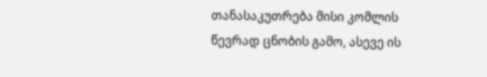თანასაკუთრება მისი კომლის წევრად ცნობის გამო, ასევე ის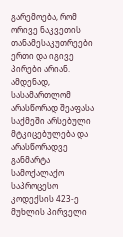გარემოება, რომ ორივე ნაკვეთის თანამესაკუთრეები ერთი და იგივე პირები არიან. ამდენად, სასამართლომ არასწორად შეაფასა საქმეში არსებული მტკიცებულება და არასწორადვე განმარტა სამოქალაქო საპროცესო კოდექსის 423-ე მუხლის პირველი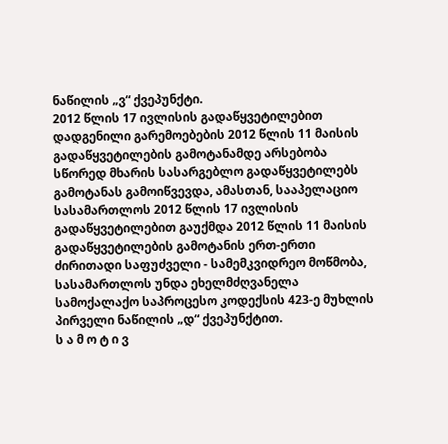ნაწილის „ვ“ ქვეპუნქტი.
2012 წლის 17 ივლისის გადაწყვეტილებით დადგენილი გარემოებების 2012 წლის 11 მაისის გადაწყვეტილების გამოტანამდე არსებობა სწორედ მხარის სასარგებლო გადაწყვეტილებს გამოტანას გამოიწვევდა, ამასთან, სააპელაციო სასამართლოს 2012 წლის 17 ივლისის გადაწყვეტილებით გაუქმდა 2012 წლის 11 მაისის გადაწყვეტილების გამოტანის ერთ-ერთი ძირითადი საფუძველი - სამემკვიდრეო მოწმობა, სასამართლოს უნდა ეხელმძღვანელა სამოქალაქო საპროცესო კოდექსის 423-ე მუხლის პირველი ნაწილის „დ“ ქვეპუნქტით.
ს ა მ ო ტ ი ვ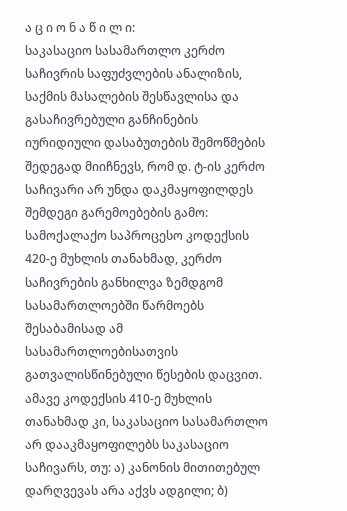ა ც ი ო ნ ა წ ი ლ ი:
საკასაციო სასამართლო კერძო საჩივრის საფუძვლების ანალიზის, საქმის მასალების შესწავლისა და გასაჩივრებული განჩინების იურიდიული დასაბუთების შემოწმების შედეგად მიიჩნევს, რომ დ. ტ-ის კერძო საჩივარი არ უნდა დაკმაყოფილდეს შემდეგი გარემოებების გამო:
სამოქალაქო საპროცესო კოდექსის 420-ე მუხლის თანახმად, კერძო საჩივრების განხილვა ზემდგომ სასამართლოებში წარმოებს შესაბამისად ამ სასამართლოებისათვის გათვალისწინებული წესების დაცვით. ამავე კოდექსის 410-ე მუხლის თანახმად კი, საკასაციო სასამართლო არ დააკმაყოფილებს საკასაციო საჩივარს, თუ: ა) კანონის მითითებულ დარღვევას არა აქვს ადგილი; ბ)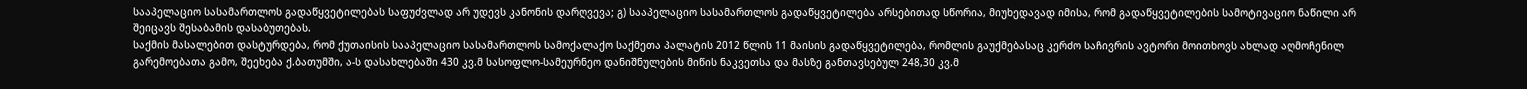სააპელაციო სასამართლოს გადაწყვეტილებას საფუძვლად არ უდევს კანონის დარღვევა; გ) სააპელაციო სასამართლოს გადაწყვეტილება არსებითად სწორია, მიუხედავად იმისა, რომ გადაწყვეტილების სამოტივაციო ნაწილი არ შეიცავს შესაბამის დასაბუთებას.
საქმის მასალებით დასტურდება, რომ ქუთაისის სააპელაციო სასამართლოს სამოქალაქო საქმეთა პალატის 2012 წლის 11 მაისის გადაწყვეტილება, რომლის გაუქმებასაც კერძო საჩივრის ავტორი მოითხოვს ახლად აღმოჩენილ გარემოებათა გამო, შეეხება ქ.ბათუმში, ა-ს დასახლებაში 430 კვ.მ სასოფლო-სამეურნეო დანიშნულების მიწის ნაკვეთსა და მასზე განთავსებულ 248,30 კვ.მ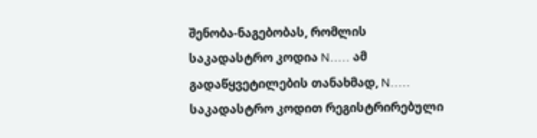შენობა-ნაგებობას, რომლის საკადასტრო კოდია N..... ამ გადაწყვეტილების თანახმად, N..... საკადასტრო კოდით რეგისტრირებული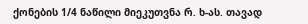ქონების 1/4 ნაწილი მიეკუთვნა რ. ხ-ას. თავად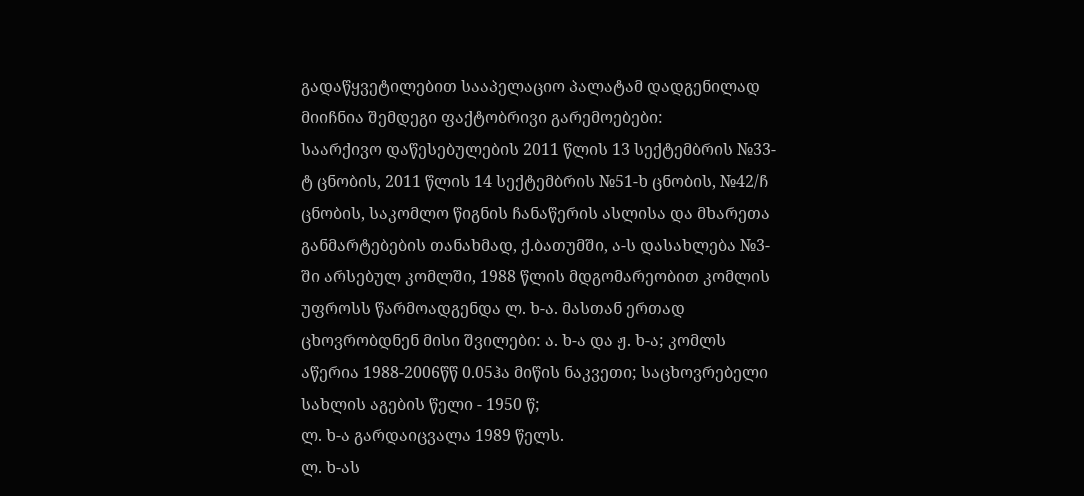გადაწყვეტილებით სააპელაციო პალატამ დადგენილად მიიჩნია შემდეგი ფაქტობრივი გარემოებები:
საარქივო დაწესებულების 2011 წლის 13 სექტემბრის №33-ტ ცნობის, 2011 წლის 14 სექტემბრის №51-ხ ცნობის, №42/ჩ ცნობის, საკომლო წიგნის ჩანაწერის ასლისა და მხარეთა განმარტებების თანახმად, ქ.ბათუმში, ა-ს დასახლება №3-ში არსებულ კომლში, 1988 წლის მდგომარეობით კომლის უფროსს წარმოადგენდა ლ. ხ-ა. მასთან ერთად ცხოვრობდნენ მისი შვილები: ა. ხ-ა და ჟ. ხ-ა; კომლს აწერია 1988-2006წწ 0.05ჰა მიწის ნაკვეთი; საცხოვრებელი სახლის აგების წელი - 1950 წ;
ლ. ხ-ა გარდაიცვალა 1989 წელს.
ლ. ხ-ას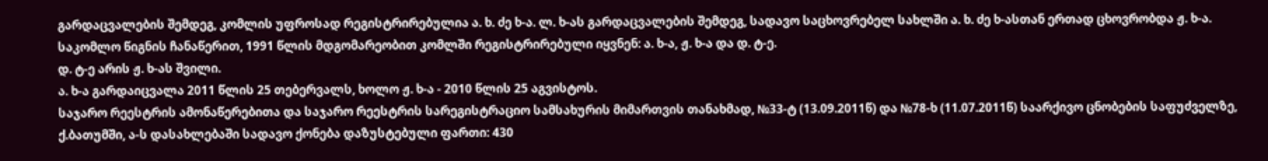გარდაცვალების შემდეგ, კომლის უფროსად რეგისტრირებულია ა. ხ. ძე ხ-ა. ლ. ხ-ას გარდაცვალების შემდეგ, სადავო საცხოვრებელ სახლში ა. ხ. ძე ხ-ასთან ერთად ცხოვრობდა ჟ. ხ-ა.
საკომლო წიგნის ჩანაწერით, 1991 წლის მდგომარეობით კომლში რეგისტრირებული იყვნენ: ა. ხ-ა, ჟ. ხ-ა და დ. ტ-ე.
დ. ტ-ე არის ჟ. ხ-ას შვილი.
ა. ხ-ა გარდაიცვალა 2011 წლის 25 თებერვალს, ხოლო ჟ. ხ-ა - 2010 წლის 25 აგვისტოს.
საჯარო რეესტრის ამონაწერებითა და საჯარო რეესტრის სარეგისტრაციო სამსახურის მიმართვის თანახმად, №33-ტ (13.09.2011წ) და №78-ხ (11.07.2011წ) საარქივო ცნობების საფუძველზე, ქ.ბათუმში, ა-ს დასახლებაში სადავო ქონება დაზუსტებული ფართი: 430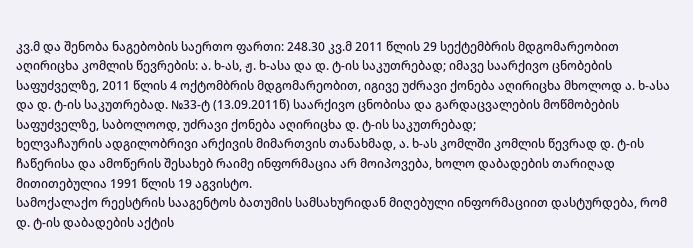კვ.მ და შენობა ნაგებობის საერთო ფართი: 248.30 კვ.მ 2011 წლის 29 სექტემბრის მდგომარეობით აღირიცხა კომლის წევრების: ა. ხ-ას, ჟ. ხ-ასა და დ. ტ-ის საკუთრებად; იმავე საარქივო ცნობების საფუძველზე, 2011 წლის 4 ოქტომბრის მდგომარეობით, იგივე უძრავი ქონება აღირიცხა მხოლოდ ა. ხ-ასა და დ. ტ-ის საკუთრებად. №33-ტ (13.09.2011წ) საარქივო ცნობისა და გარდაცვალების მოწმობების საფუძველზე, საბოლოოდ, უძრავი ქონება აღირიცხა დ. ტ-ის საკუთრებად;
ხელვაჩაურის ადგილობრივი არქივის მიმართვის თანახმად, ა. ხ-ას კომლში კომლის წევრად დ. ტ-ის ჩაწერისა და ამოწერის შესახებ რაიმე ინფორმაცია არ მოიპოვება, ხოლო დაბადების თარიღად მითითებულია 1991 წლის 19 აგვისტო.
სამოქალაქო რეესტრის სააგენტოს ბათუმის სამსახურიდან მიღებული ინფორმაციით დასტურდება, რომ დ. ტ-ის დაბადების აქტის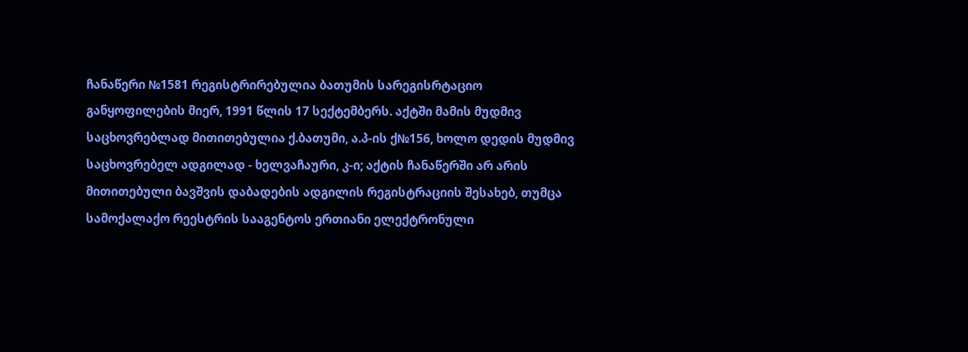ჩანაწერი №1581 რეგისტრირებულია ბათუმის სარეგისრტაციო განყოფილების მიერ, 1991 წლის 17 სექტემბერს. აქტში მამის მუდმივ საცხოვრებლად მითითებულია ქ.ბათუმი, ა.პ-ის ქ№156, ხოლო დედის მუდმივ საცხოვრებელ ადგილად - ხელვაჩაური, კ-ი; აქტის ჩანაწერში არ არის მითითებული ბავშვის დაბადების ადგილის რეგისტრაციის შესახებ, თუმცა სამოქალაქო რეესტრის სააგენტოს ერთიანი ელექტრონული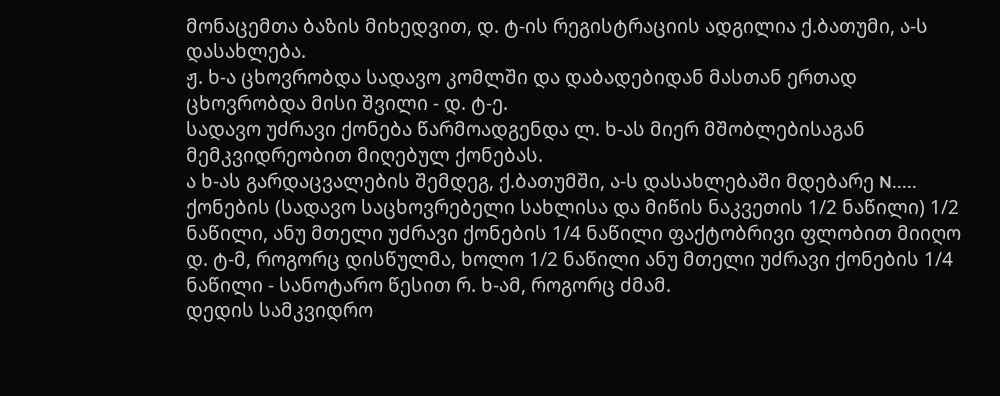მონაცემთა ბაზის მიხედვით, დ. ტ-ის რეგისტრაციის ადგილია ქ.ბათუმი, ა-ს დასახლება.
ჟ. ხ-ა ცხოვრობდა სადავო კომლში და დაბადებიდან მასთან ერთად ცხოვრობდა მისი შვილი - დ. ტ-ე.
სადავო უძრავი ქონება წარმოადგენდა ლ. ხ-ას მიერ მშობლებისაგან მემკვიდრეობით მიღებულ ქონებას.
ა ხ-ას გარდაცვალების შემდეგ, ქ.ბათუმში, ა-ს დასახლებაში მდებარე N..... ქონების (სადავო საცხოვრებელი სახლისა და მიწის ნაკვეთის 1/2 ნაწილი) 1/2 ნაწილი, ანუ მთელი უძრავი ქონების 1/4 ნაწილი ფაქტობრივი ფლობით მიიღო დ. ტ-მ, როგორც დისწულმა, ხოლო 1/2 ნაწილი ანუ მთელი უძრავი ქონების 1/4 ნაწილი - სანოტარო წესით რ. ხ-ამ, როგორც ძმამ.
დედის სამკვიდრო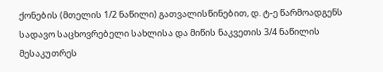ქონების (მთელის 1/2 ნაწილი) გათვალისწინებით, დ. ტ-ე წარმოადგენს სადავო საცხოვრებელი სახლისა და მიწის ნაკვეთის 3/4 ნაწილის მესაკუთრეს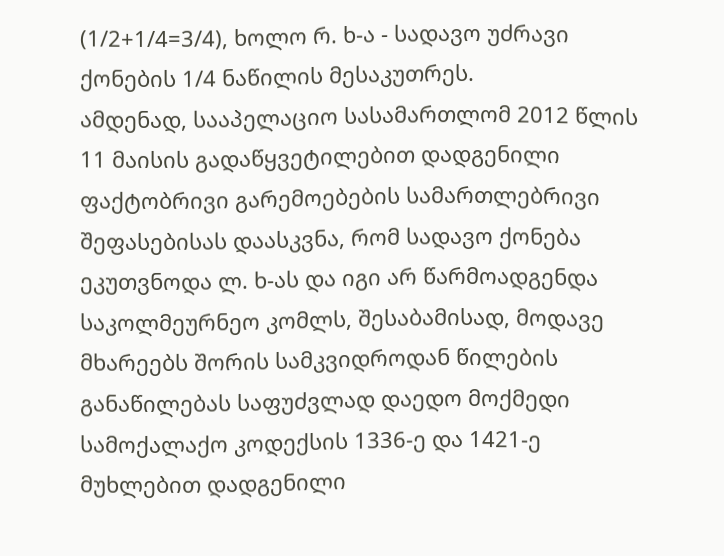(1/2+1/4=3/4), ხოლო რ. ხ-ა - სადავო უძრავი ქონების 1/4 ნაწილის მესაკუთრეს.
ამდენად, სააპელაციო სასამართლომ 2012 წლის 11 მაისის გადაწყვეტილებით დადგენილი ფაქტობრივი გარემოებების სამართლებრივი შეფასებისას დაასკვნა, რომ სადავო ქონება ეკუთვნოდა ლ. ხ-ას და იგი არ წარმოადგენდა საკოლმეურნეო კომლს, შესაბამისად, მოდავე მხარეებს შორის სამკვიდროდან წილების განაწილებას საფუძვლად დაედო მოქმედი სამოქალაქო კოდექსის 1336-ე და 1421-ე მუხლებით დადგენილი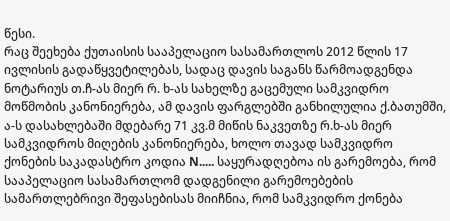წესი.
რაც შეეხება ქუთაისის სააპელაციო სასამართლოს 2012 წლის 17 ივლისის გადაწყვეტილებას, სადაც დავის საგანს წარმოადგენდა ნოტარიუს თ.ჩ-ას მიერ რ. ხ-ას სახელზე გაცემული სამკვიდრო მოწმობის კანონიერება, ამ დავის ფარგლებში განხილულია ქ.ბათუმში, ა-ს დასახლებაში მდებარე 71 კვ.მ მიწის ნაკვეთზე რ.ხ-ას მიერ სამკვიდროს მიღების კანონიერება, ხოლო თავად სამკვიდრო ქონების საკადასტრო კოდია N..... საყურადღებოა ის გარემოება, რომ სააპელაციო სასამართლომ დადგენილი გარემოებების სამართლებრივი შეფასებისას მიიჩნია, რომ სამკვიდრო ქონება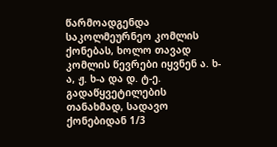წარმოადგენდა საკოლმეურნეო კომლის ქონებას, ხოლო თავად კომლის წევრები იყვნენ ა. ხ-ა, ჟ. ხ-ა და დ. ტ-ე.
გადაწყვეტილების თანახმად, სადავო ქონებიდან 1/3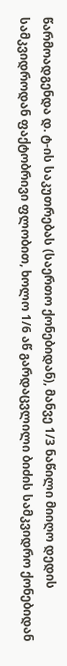წარმოადგენდა დ. ტ-ის საკუთრებას (საერთო ქონებიდან), მანვე 1/3 ნაწილი მიიღო დედის სამკვიდროდან ფაქტობრივი ფლობით, ხოლო 1/6 აწ გარდაცვლილი ბიძის სამკვიდრო ქონებიდან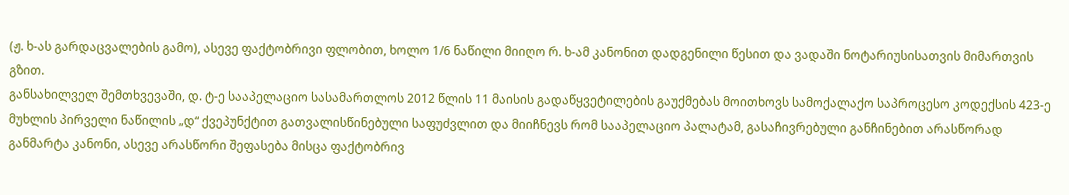(ჟ. ხ-ას გარდაცვალების გამო), ასევე ფაქტობრივი ფლობით, ხოლო 1/6 ნაწილი მიიღო რ. ხ-ამ კანონით დადგენილი წესით და ვადაში ნოტარიუსისათვის მიმართვის გზით.
განსახილველ შემთხვევაში, დ. ტ-ე სააპელაციო სასამართლოს 2012 წლის 11 მაისის გადაწყვეტილების გაუქმებას მოითხოვს სამოქალაქო საპროცესო კოდექსის 423-ე მუხლის პირველი ნაწილის „დ“ ქვეპუნქტით გათვალისწინებული საფუძვლით და მიიჩნევს რომ სააპელაციო პალატამ, გასაჩივრებული განჩინებით არასწორად განმარტა კანონი, ასევე არასწორი შეფასება მისცა ფაქტობრივ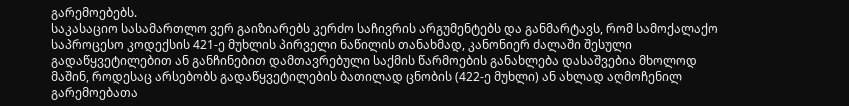გარემოებებს.
საკასაციო სასამართლო ვერ გაიზიარებს კერძო საჩივრის არგუმენტებს და განმარტავს, რომ სამოქალაქო საპროცესო კოდექსის 421-ე მუხლის პირველი ნაწილის თანახმად, კანონიერ ძალაში შესული გადაწყვეტილებით ან განჩინებით დამთავრებული საქმის წარმოების განახლება დასაშვებია მხოლოდ მაშინ, როდესაც არსებობს გადაწყვეტილების ბათილად ცნობის (422-ე მუხლი) ან ახლად აღმოჩენილ გარემოებათა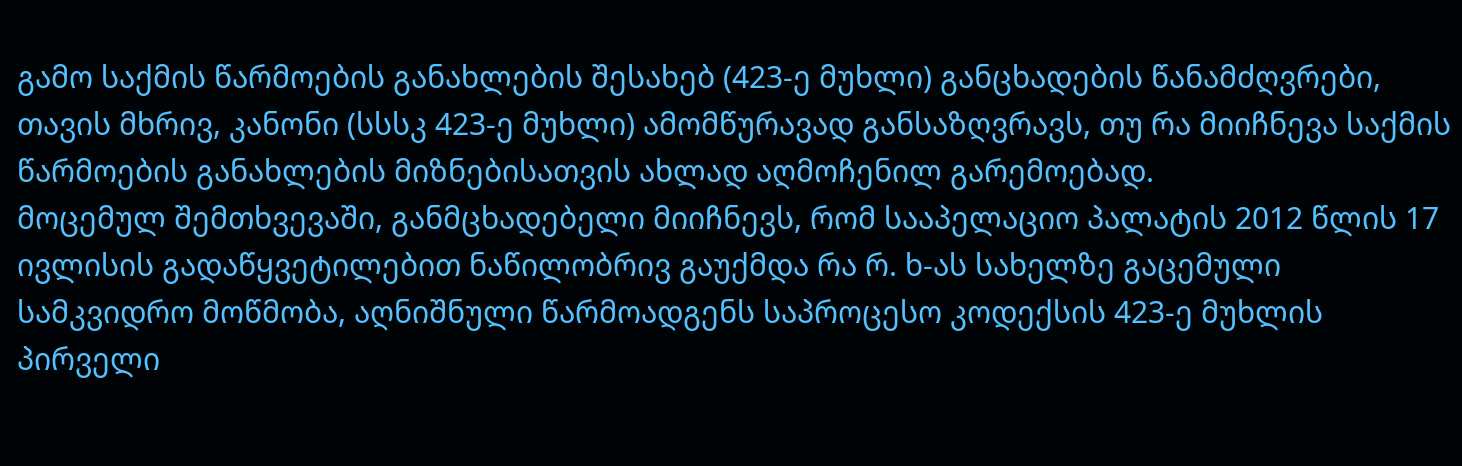გამო საქმის წარმოების განახლების შესახებ (423-ე მუხლი) განცხადების წანამძღვრები, თავის მხრივ, კანონი (სსსკ 423-ე მუხლი) ამომწურავად განსაზღვრავს, თუ რა მიიჩნევა საქმის წარმოების განახლების მიზნებისათვის ახლად აღმოჩენილ გარემოებად.
მოცემულ შემთხვევაში, განმცხადებელი მიიჩნევს, რომ სააპელაციო პალატის 2012 წლის 17 ივლისის გადაწყვეტილებით ნაწილობრივ გაუქმდა რა რ. ხ-ას სახელზე გაცემული სამკვიდრო მოწმობა, აღნიშნული წარმოადგენს საპროცესო კოდექსის 423-ე მუხლის პირველი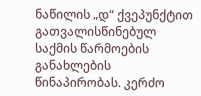ნაწილის „დ“ ქვეპუნქტით გათვალისწინებულ საქმის წარმოების განახლების წინაპირობას. კერძო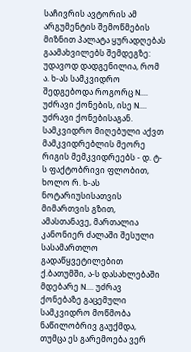საჩივრის ავტორის ამ არგუმენტის შემოწმების მიზნით პალატა ყურადღებას გაამახვილებს შემდეგზე:
უდავოდ დადგენილია, რომ ა. ხ-ას სამკვიდრო შედგებოდა როგორც N.... უძრავი ქონების, ისე N.... უძრავი ქონებისაგან.
სამკვიდრო მიღებული აქვთ მამკვიდრებლის მეორე რიგის მემკვიდრეებს - დ. ტ-ს ფაქტობრივი ფლობით, ხოლო რ. ხ-ას ნოტარიუსისათვის მიმართვის გზით, ამასთანავე, მართალია კანონიერ ძალაში შესული სასამართლო გადაწყვეტილებით ქ.ბათუმში, ა-ს დასახლებაში მდებარე N.... უძრავ ქონებაზე გაცემული სამკვიდრო მოწმობა ნაწილობრივ გაუქმდა, თუმცა ეს გარემოება ვერ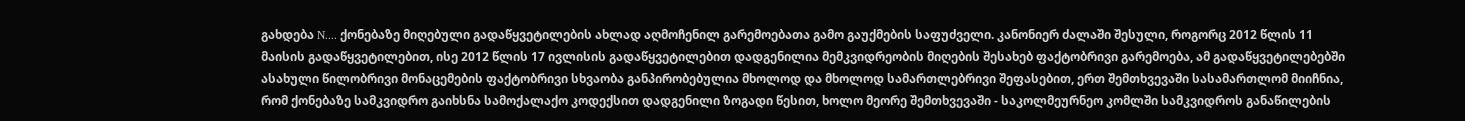გახდება N.... ქონებაზე მიღებული გადაწყვეტილების ახლად აღმოჩენილ გარემოებათა გამო გაუქმების საფუძველი. კანონიერ ძალაში შესული, როგორც 2012 წლის 11 მაისის გადაწყვეტილებით, ისე 2012 წლის 17 ივლისის გადაწყვეტილებით დადგენილია მემკვიდრეობის მიღების შესახებ ფაქტობრივი გარემოება, ამ გადაწყვეტილებებში ასახული წილობრივი მონაცემების ფაქტობრივი სხვაობა განპირობებულია მხოლოდ და მხოლოდ სამართლებრივი შეფასებით, ერთ შემთხვევაში სასამართლომ მიიჩნია, რომ ქონებაზე სამკვიდრო გაიხსნა სამოქალაქო კოდექსით დადგენილი ზოგადი წესით, ხოლო მეორე შემთხვევაში - საკოლმეურნეო კომლში სამკვიდროს განაწილების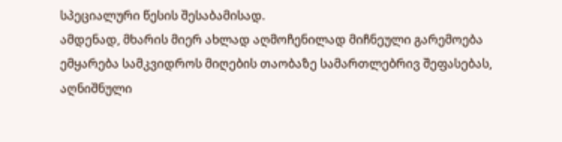სპეციალური წესის შესაბამისად.
ამდენად, მხარის მიერ ახლად აღმოჩენილად მიჩნეული გარემოება ემყარება სამკვიდროს მიღების თაობაზე სამართლებრივ შეფასებას, აღნიშნული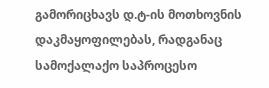გამორიცხავს დ.ტ-ის მოთხოვნის დაკმაყოფილებას, რადგანაც სამოქალაქო საპროცესო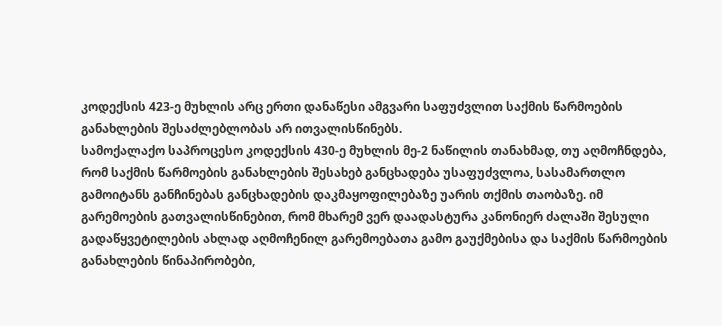კოდექსის 423-ე მუხლის არც ერთი დანაწესი ამგვარი საფუძვლით საქმის წარმოების განახლების შესაძლებლობას არ ითვალისწინებს.
სამოქალაქო საპროცესო კოდექსის 430-ე მუხლის მე-2 ნაწილის თანახმად, თუ აღმოჩნდება, რომ საქმის წარმოების განახლების შესახებ განცხადება უსაფუძვლოა, სასამართლო გამოიტანს განჩინებას განცხადების დაკმაყოფილებაზე უარის თქმის თაობაზე. იმ გარემოების გათვალისწინებით, რომ მხარემ ვერ დაადასტურა კანონიერ ძალაში შესული გადაწყვეტილების ახლად აღმოჩენილ გარემოებათა გამო გაუქმებისა და საქმის წარმოების განახლების წინაპირობები,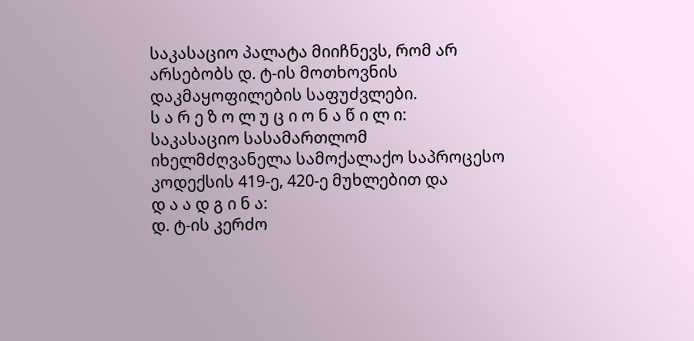საკასაციო პალატა მიიჩნევს, რომ არ არსებობს დ. ტ-ის მოთხოვნის დაკმაყოფილების საფუძვლები.
ს ა რ ე ზ ო ლ უ ც ი ო ნ ა წ ი ლ ი:
საკასაციო სასამართლომ იხელმძღვანელა სამოქალაქო საპროცესო კოდექსის 419-ე, 420-ე მუხლებით და
დ ა ა დ გ ი ნ ა:
დ. ტ-ის კერძო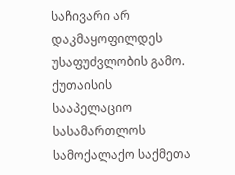საჩივარი არ დაკმაყოფილდეს უსაფუძვლობის გამო. ქუთაისის სააპელაციო სასამართლოს სამოქალაქო საქმეთა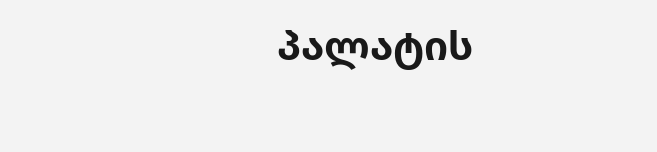პალატის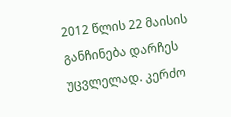2012 წლის 22 მაისის განჩინება დარჩეს უცვლელად. კერძო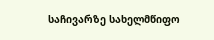საჩივარზე სახელმწიფო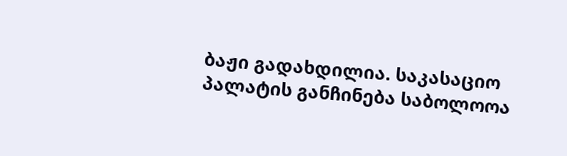ბაჟი გადახდილია. საკასაციო პალატის განჩინება საბოლოოა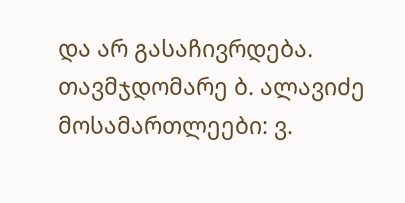და არ გასაჩივრდება.
თავმჯდომარე ბ. ალავიძე
მოსამართლეები: ვ.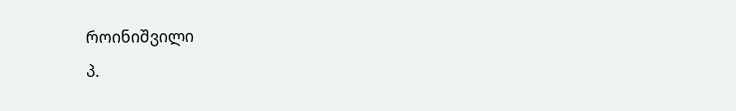როინიშვილი
პ.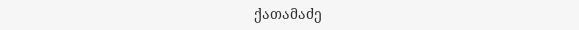ქათამაძე